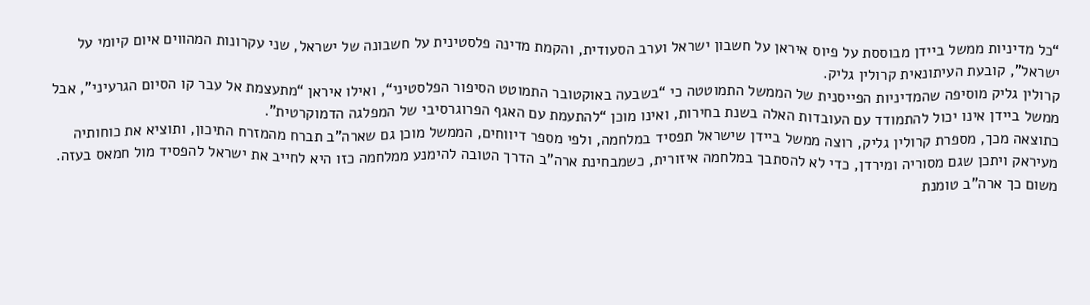“כל מדיניות ממשל ביידן מבוססת על פיוס איראן על חשבון ישראל וערב הסעודית, והקמת מדינה פלסטינית על חשבונה של ישראל, שני עקרונות המהווים איום קיומי על ישראל”, קובעת העיתונאית קרולין גליק.
קרולין גליק מוסיפה שהמדיניות הפייסנית של הממשל התמוטטה כי “בשבעה באוקטובר התמוטט הסיפור הפלסטיני“, ואילו איראן “מתעצמת אל עבר קו הסיום הגרעיני”, אבל ממשל ביידן אינו יכול להתמודד עם העובדות האלה בשנת בחירות, ואינו מוכן “להתעמת עם האגף הפרוגרסיבי של המפלגה הדמוקרטית”.
כתוצאה מכך, מספרת קרולין גליק, רוצה ממשל ביידן שישראל תפסיד במלחמה, ולפי מספר דיווחים, הממשל מוכן גם שארה”ב תברח מהמזרח התיכון, ותוציא את כוחותיה מעיראק ויתכן שגם מסוריה ומירדן, כדי לא להסתבך במלחמה איזורית, כשמבחינת ארה”ב הדרך הטובה להימנע ממלחמה כזו היא לחייב את ישראל להפסיד מול חמאס בעזה. משום כך ארה”ב טומנת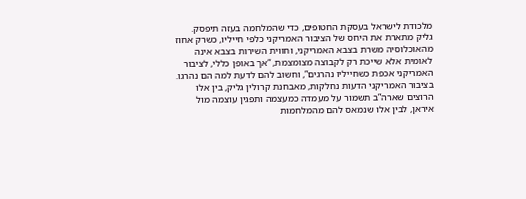מלכודת לישראל בעסקת החטופים, כדי שהמלחמה בעזה תיפסק.
גליק מתארת את היחס של הציבור האמריקני כלפי חייליו, כשרק אחוז מהאוכלוסיה משרת בצבא האמריקני, וחווית השירות בצבא אינה לאומית אלא שייכת רק לקבוצה מצומצמת, “אך באופן כללי, לציבור האמריקני אכפת כשחייליו נהרגים”, וחשוב להם לדעת למה הם נהרגו.
בציבור האמריקני הדעות נחלקות, מאבחנת קרולין גליק, בין אלו הרוצים שארה”ב תשמור על מעמדה כמעצמה ותפגין עוצמה מול איראן, לבין אלו שנמאס להם מהמלחמות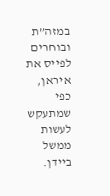במזה”ת ובוחרים לפייס את איראן, כפי שמתעקש לעשות ממשל ביידן.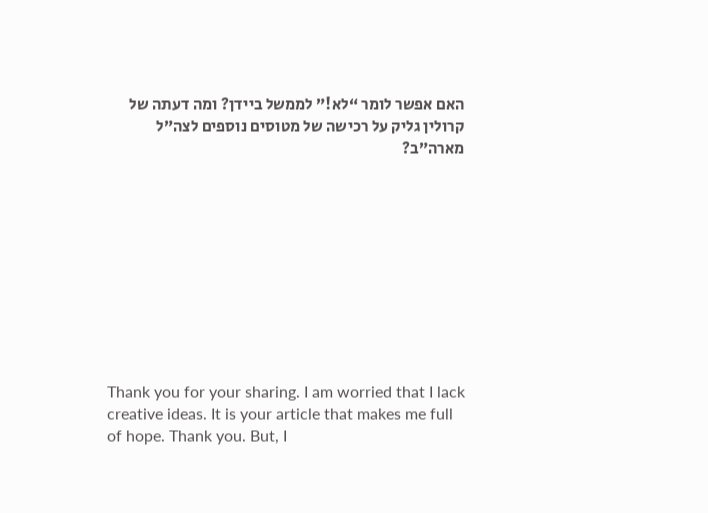האם אפשר לומר “לא!” לממשל ביידן? ומה דעתה של קרולין גליק על רכישה של מטוסים נוספים לצה”ל מארה”ב?










Thank you for your sharing. I am worried that I lack creative ideas. It is your article that makes me full of hope. Thank you. But, I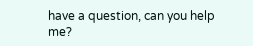have a question, can you help me?